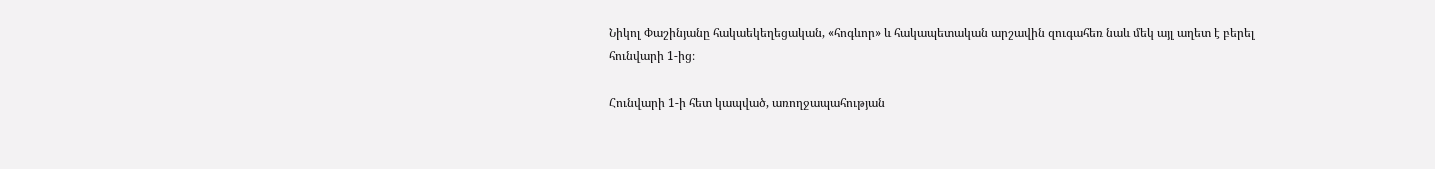Նիկոլ Փաշինյանը հակաեկեղեցական, «հոգևոր» և հակապետական արշավին զուգահեռ նաև մեկ այլ աղետ է բերել հունվարի 1-ից։

Հունվարի 1-ի հետ կապված, առողջապահության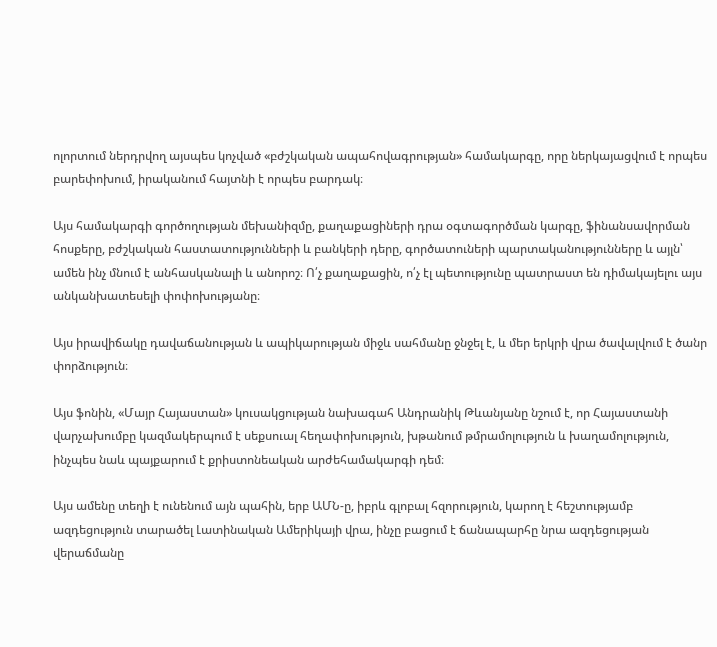ոլորտում ներդրվող այսպես կոչված «բժշկական ապահովագրության» համակարգը, որը ներկայացվում է որպես բարեփոխում, իրականում հայտնի է որպես բարդակ։

Այս համակարգի գործողության մեխանիզմը, քաղաքացիների դրա օգտագործման կարգը, ֆինանսավորման հոսքերը, բժշկական հաստատությունների և բանկերի դերը, գործատուների պարտականությունները և այլն՝ ամեն ինչ մնում է անհասկանալի և անորոշ։ Ո՛չ քաղաքացին, ո՛չ էլ պետությունը պատրաստ են դիմակայելու այս անկանխատեսելի փոփոխությանը։

Այս իրավիճակը դավաճանության և ապիկարության միջև սահմանը ջնջել է, և մեր երկրի վրա ծավալվում է ծանր փորձություն։

Այս ֆոնին, «Մայր Հայաստան» կուսակցության նախագահ Անդրանիկ Թևանյանը նշում է, որ Հայաստանի վարչախումբը կազմակերպում է սեքսուալ հեղափոխություն, խթանում թմրամոլություն և խաղամոլություն, ինչպես նաև պայքարում է քրիստոնեական արժեհամակարգի դեմ։

Այս ամենը տեղի է ունենում այն պահին, երբ ԱՄՆ-ը, իբրև գլոբալ հզորություն, կարող է հեշտությամբ ազդեցություն տարածել Լատինական Ամերիկայի վրա, ինչը բացում է ճանապարհը նրա ազդեցության վերաճմանը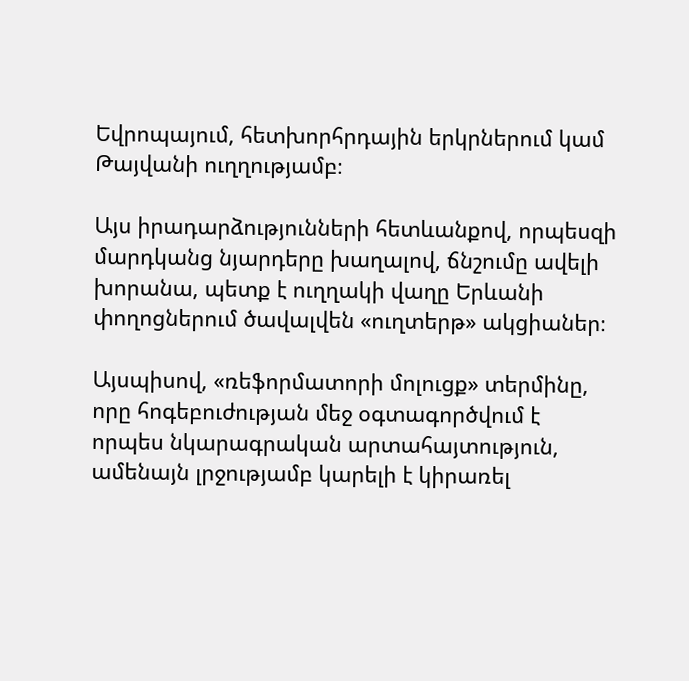Եվրոպայում, հետխորհրդային երկրներում կամ Թայվանի ուղղությամբ։

Այս իրադարձությունների հետևանքով, որպեսզի մարդկանց նյարդերը խաղալով, ճնշումը ավելի խորանա, պետք է ուղղակի վաղը Երևանի փողոցներում ծավալվեն «ուղտերթ» ակցիաներ։

Այսպիսով, «ռեֆորմատորի մոլուցք» տերմինը, որը հոգեբուժության մեջ օգտագործվում է որպես նկարագրական արտահայտություն, ամենայն լրջությամբ կարելի է կիրառել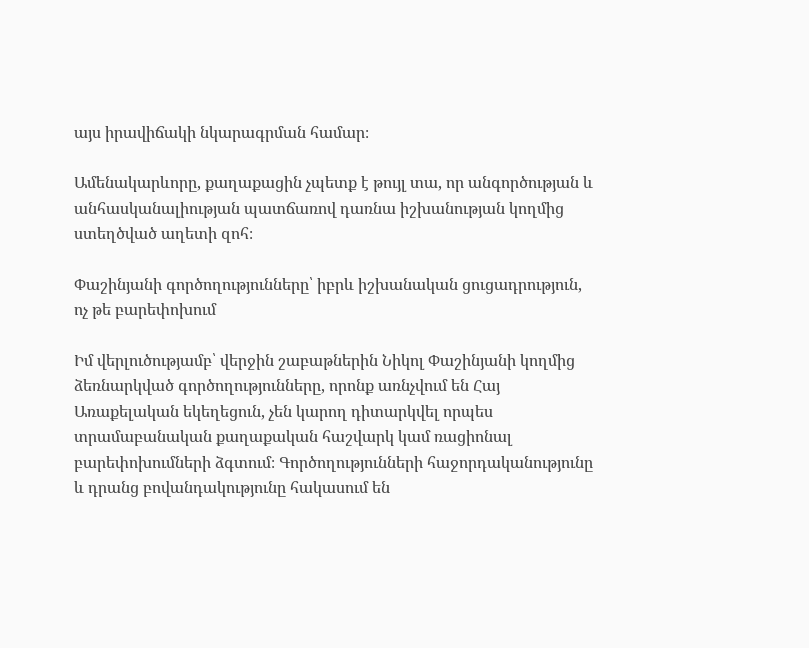այս իրավիճակի նկարագրման համար։

Ամենակարևորը, քաղաքացին չպետք է թույլ տա, որ անգործության և անհասկանալիության պատճառով դառնա իշխանության կողմից ստեղծված աղետի զոհ։

Փաշինյանի գործողությունները՝ իբրև իշխանական ցուցադրություն, ոչ թե բարեփոխում

Իմ վերլուծությամբ՝ վերջին շաբաթներին Նիկոլ Փաշինյանի կողմից ձեռնարկված գործողությունները, որոնք առնչվում են Հայ Առաքելական եկեղեցուն, չեն կարող դիտարկվել որպես տրամաբանական քաղաքական հաշվարկ կամ ռացիոնալ բարեփոխումների ձգտում։ Գործողությունների հաջորդականությունը և դրանց բովանդակությունը հակասում են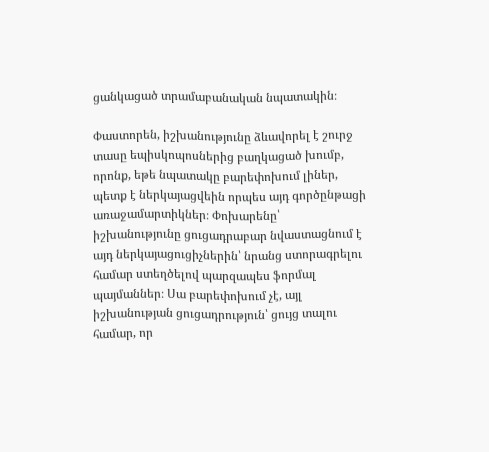ցանկացած տրամաբանական նպատակին։

Փաստորեն, իշխանությունը ձևավորել է շուրջ տասը եպիսկոպոսներից բաղկացած խումբ, որոնք, եթե նպատակը բարեփոխում լիներ, պետք է ներկայացվեին որպես այդ գործընթացի առաջամարտիկներ։ Փոխարենը՝ իշխանությունը ցուցադրաբար նվաստացնում է այդ ներկայացուցիչներին՝ նրանց ստորագրելու համար ստեղծելով պարզապես ֆորմալ պայմաններ։ Սա բարեփոխում չէ, այլ իշխանության ցուցադրություն՝ ցույց տալու համար, որ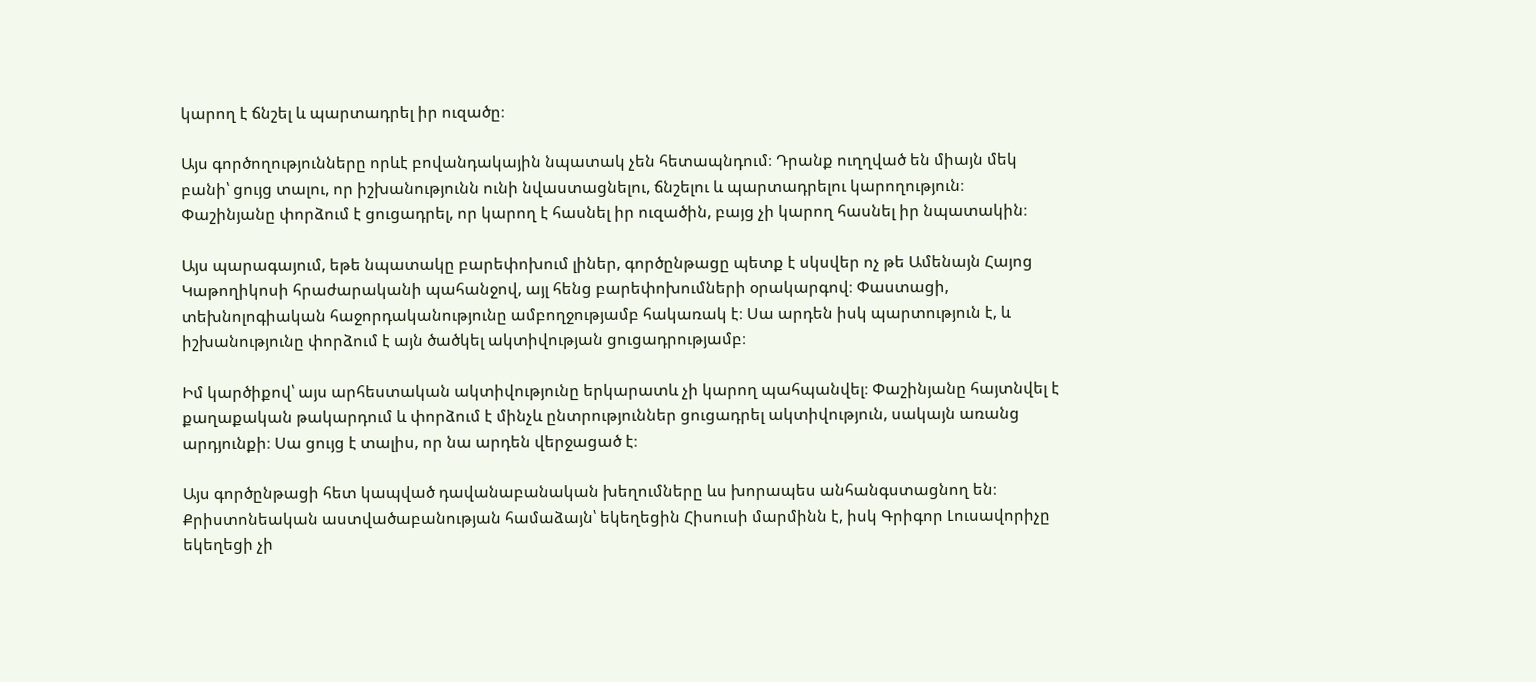կարող է ճնշել և պարտադրել իր ուզածը։

Այս գործողությունները որևէ բովանդակային նպատակ չեն հետապնդում։ Դրանք ուղղված են միայն մեկ բանի՝ ցույց տալու, որ իշխանությունն ունի նվաստացնելու, ճնշելու և պարտադրելու կարողություն։ Փաշինյանը փորձում է ցուցադրել, որ կարող է հասնել իր ուզածին, բայց չի կարող հասնել իր նպատակին։

Այս պարագայում, եթե նպատակը բարեփոխում լիներ, գործընթացը պետք է սկսվեր ոչ թե Ամենայն Հայոց Կաթողիկոսի հրաժարականի պահանջով, այլ հենց բարեփոխումների օրակարգով։ Փաստացի, տեխնոլոգիական հաջորդականությունը ամբողջությամբ հակառակ է։ Սա արդեն իսկ պարտություն է, և իշխանությունը փորձում է այն ծածկել ակտիվության ցուցադրությամբ։

Իմ կարծիքով՝ այս արհեստական ակտիվությունը երկարատև չի կարող պահպանվել։ Փաշինյանը հայտնվել է քաղաքական թակարդում և փորձում է մինչև ընտրություններ ցուցադրել ակտիվություն, սակայն առանց արդյունքի։ Սա ցույց է տալիս, որ նա արդեն վերջացած է։

Այս գործընթացի հետ կապված դավանաբանական խեղումները ևս խորապես անհանգստացնող են։ Քրիստոնեական աստվածաբանության համաձայն՝ եկեղեցին Հիսուսի մարմինն է, իսկ Գրիգոր Լուսավորիչը եկեղեցի չի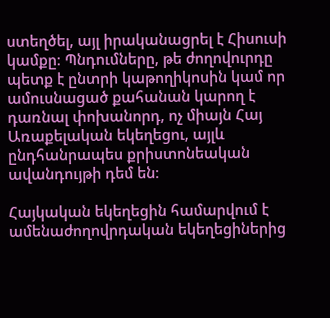ստեղծել, այլ իրականացրել է Հիսուսի կամքը։ Պնդումները, թե ժողովուրդը պետք է ընտրի կաթողիկոսին կամ որ ամուսնացած քահանան կարող է դառնալ փոխանորդ, ոչ միայն Հայ Առաքելական եկեղեցու, այլև ընդհանրապես քրիստոնեական ավանդույթի դեմ են։

Հայկական եկեղեցին համարվում է ամենաժողովրդական եկեղեցիներից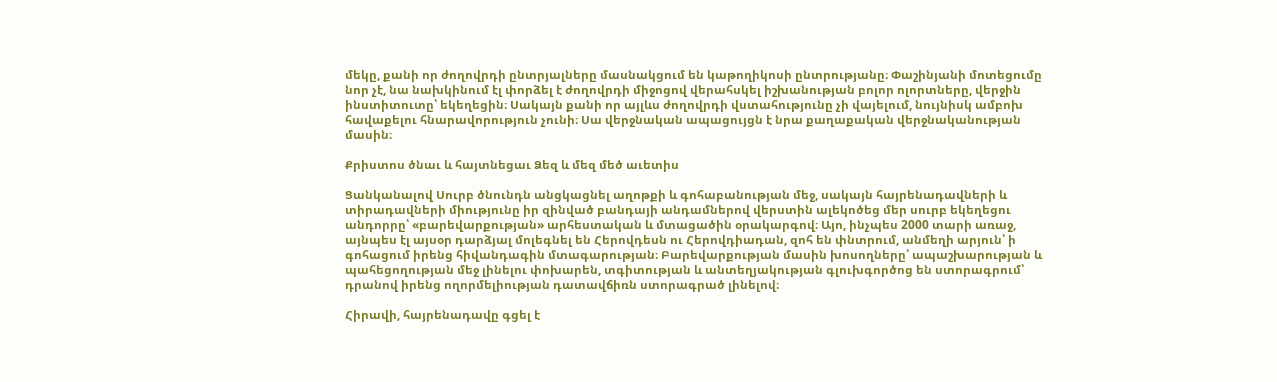մեկը, քանի որ ժողովրդի ընտրյալները մասնակցում են կաթողիկոսի ընտրությանը։ Փաշինյանի մոտեցումը նոր չէ, նա նախկինում էլ փորձել է ժողովրդի միջոցով վերահսկել իշխանության բոլոր ոլորտները, վերջին ինստիտուտը՝ եկեղեցին։ Սակայն քանի որ այլևս ժողովրդի վստահությունը չի վայելում, նույնիսկ ամբոխ հավաքելու հնարավորություն չունի։ Սա վերջնական ապացույցն է նրա քաղաքական վերջնականության մասին։

Քրիստոս ծնաւ և հայտնեցաւ Ձեզ և մեզ մեծ աւետիս

Ցանկանալով Սուրբ ծնունդն անցկացնել աղոթքի և գոհաբանության մեջ, սակայն հայրենադավների և տիրադավների միությունը իր զինված բանդայի անդամներով վերստին ալեկոծեց մեր սուրբ եկեղեցու անդորրը՝ «բարեվարքության» արհեստական և մտացածին օրակարգով։ Այո, ինչպես 2000 տարի առաջ, այնպես էլ այսօր դարձյալ մոլեգնել են Հերովդեսն ու Հերովդիադան, զոհ են փնտրում, անմեղի արյուն՝ ի գոհացում իրենց հիվանդագին մտագարության։ Բարեվարքության մասին խոսողները՝ ապաշխարության և պահեցողության մեջ լինելու փոխարեն, տգիտության և անտեղյակության գլուխգործոց են ստորագրում՝ դրանով իրենց ողորմելիության դատավճիռն ստորագրած լինելով։

Հիրավի, հայրենադավը գցել է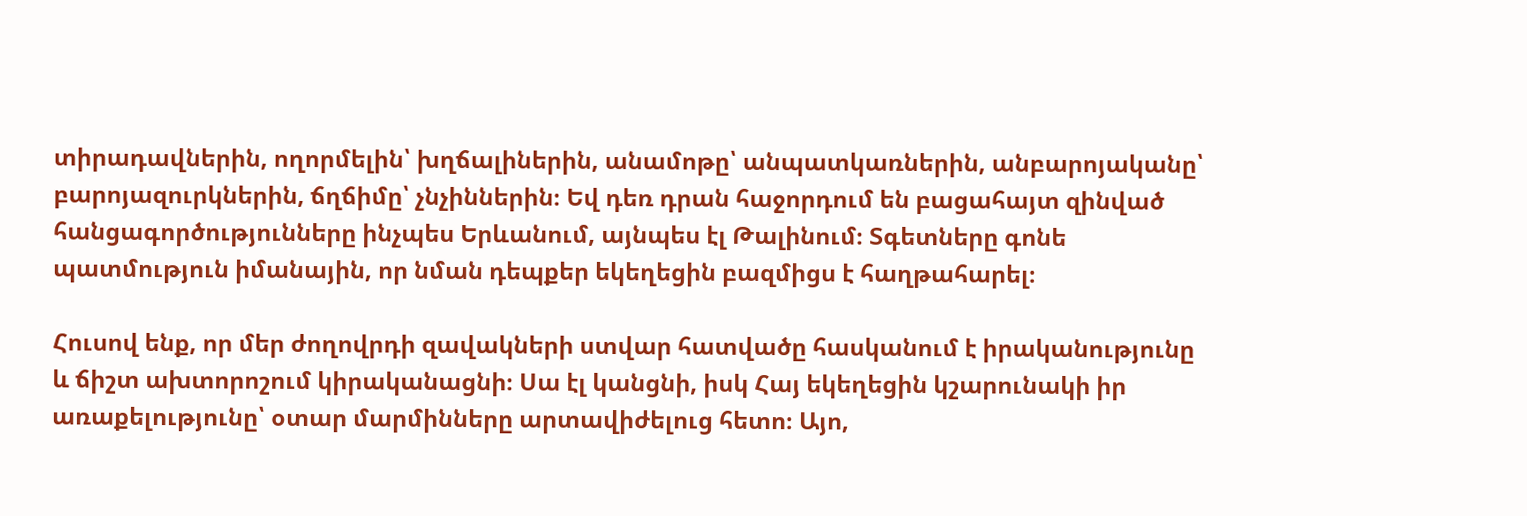տիրադավներին, ողորմելին՝ խղճալիներին, անամոթը՝ անպատկառներին, անբարոյականը՝ բարոյազուրկներին, ճղճիմը՝ չնչիններին։ Եվ դեռ դրան հաջորդում են բացահայտ զինված հանցագործությունները ինչպես Երևանում, այնպես էլ Թալինում։ Տգետները գոնե պատմություն իմանային, որ նման դեպքեր եկեղեցին բազմիցս է հաղթահարել։

Հուսով ենք, որ մեր ժողովրդի զավակների ստվար հատվածը հասկանում է իրականությունը և ճիշտ ախտորոշում կիրականացնի։ Սա էլ կանցնի, իսկ Հայ եկեղեցին կշարունակի իր առաքելությունը՝ օտար մարմինները արտավիժելուց հետո։ Այո,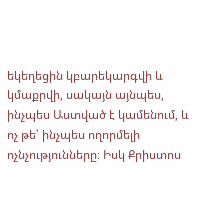եկեղեցին կբարեկարգվի և կմաքրվի, սակայն այնպես, ինչպես Աստված է կամենում, և ոչ թե՝ ինչպես ողորմելի ոչնչությունները։ Իսկ Քրիստոս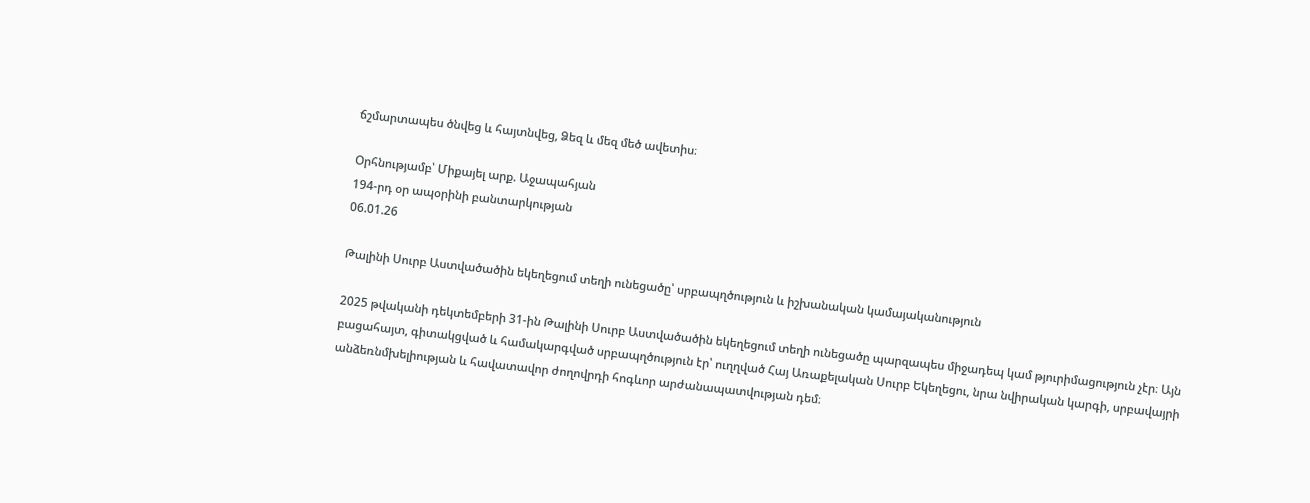ճշմարտապես ծնվեց և հայտնվեց, Ձեզ և մեզ մեծ ավետիս։

Օրհնությամբ՝ Միքայել արք. Աջապահյան
194-րդ օր ապօրինի բանտարկության
06.01.26

Թալինի Սուրբ Աստվածածին եկեղեցում տեղի ունեցածը՝ սրբապղծություն և իշխանական կամայականություն

2025 թվականի դեկտեմբերի 31-ին Թալինի Սուրբ Աստվածածին եկեղեցում տեղի ունեցածը պարզապես միջադեպ կամ թյուրիմացություն չէր։ Այն բացահայտ, գիտակցված և համակարգված սրբապղծություն էր՝ ուղղված Հայ Առաքելական Սուրբ Եկեղեցու, նրա նվիրական կարգի, սրբավայրի անձեռնմխելիության և հավատավոր ժողովրդի հոգևոր արժանապատվության դեմ։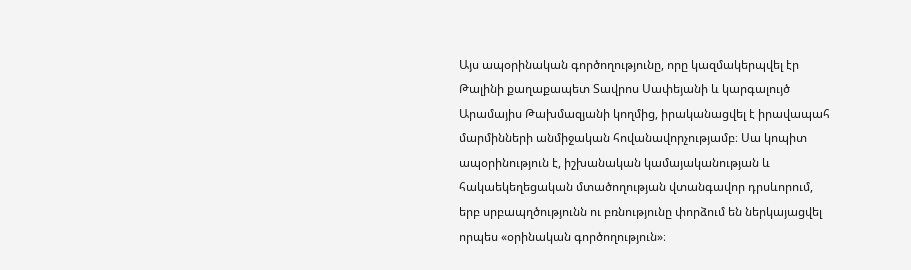Այս ապօրինական գործողությունը, որը կազմակերպվել էր Թալինի քաղաքապետ Տավրոս Սափեյանի և կարգալույծ Արամայիս Թախմազյանի կողմից, իրականացվել է իրավապահ մարմինների անմիջական հովանավորչությամբ։ Սա կոպիտ ապօրինություն է, իշխանական կամայականության և հակաեկեղեցական մտածողության վտանգավոր դրսևորում, երբ սրբապղծությունն ու բռնությունը փորձում են ներկայացվել որպես «օրինական գործողություն»։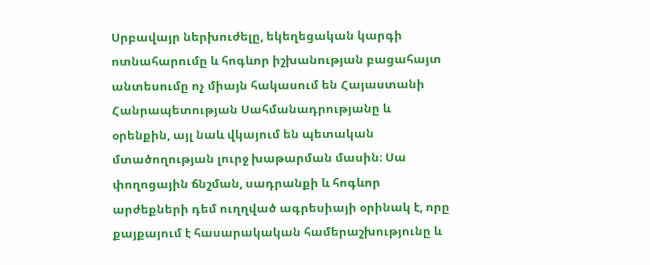Սրբավայր ներխուժելը, եկեղեցական կարգի ոտնահարումը և հոգևոր իշխանության բացահայտ անտեսումը ոչ միայն հակասում են Հայաստանի Հանրապետության Սահմանադրությանը և օրենքին, այլ նաև վկայում են պետական մտածողության լուրջ խաթարման մասին։ Սա փողոցային ճնշման, սադրանքի և հոգևոր արժեքների դեմ ուղղված ագրեսիայի օրինակ է, որը քայքայում է հասարակական համերաշխությունը և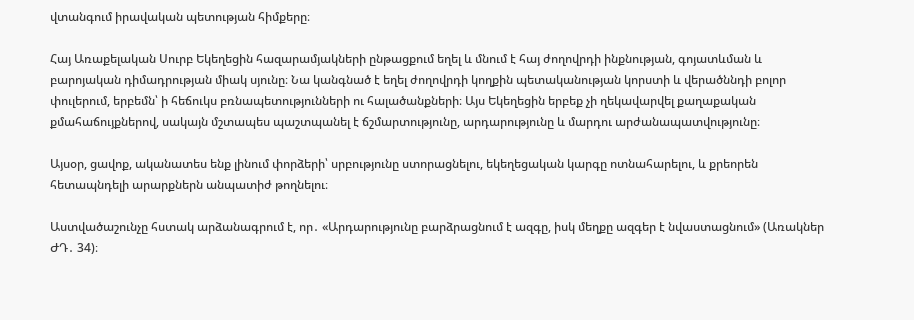վտանգում իրավական պետության հիմքերը։

Հայ Առաքելական Սուրբ Եկեղեցին հազարամյակների ընթացքում եղել և մնում է հայ ժողովրդի ինքնության, գոյատևման և բարոյական դիմադրության միակ սյունը։ Նա կանգնած է եղել ժողովրդի կողքին պետականության կորստի և վերածննդի բոլոր փուլերում, երբեմն՝ ի հեճուկս բռնապետությունների ու հալածանքների։ Այս Եկեղեցին երբեք չի ղեկավարվել քաղաքական քմահաճույքներով, սակայն մշտապես պաշտպանել է ճշմարտությունը, արդարությունը և մարդու արժանապատվությունը։

Այսօր, ցավոք, ականատես ենք լինում փորձերի՝ սրբությունը ստորացնելու, եկեղեցական կարգը ոտնահարելու, և քրեորեն հետապնդելի արարքներն անպատիժ թողնելու։

Աստվածաշունչը հստակ արձանագրում է, որ․ «Արդարությունը բարձրացնում է ազգը, իսկ մեղքը ազգեր է նվաստացնում» (Առակներ ԺԴ․ 34)։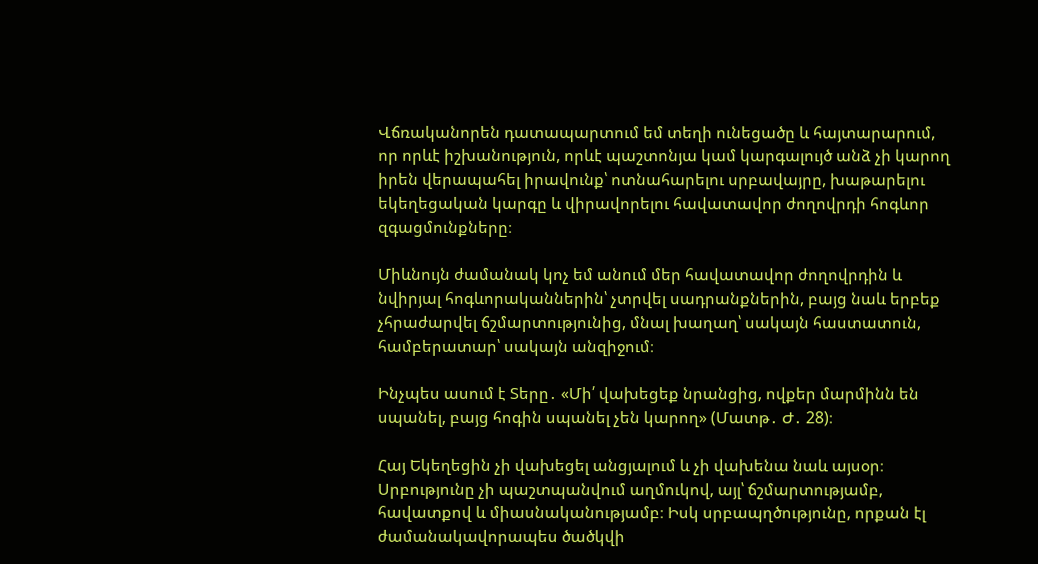Վճռականորեն դատապարտում եմ տեղի ունեցածը և հայտարարում, որ որևէ իշխանություն, որևէ պաշտոնյա կամ կարգալույծ անձ չի կարող իրեն վերապահել իրավունք՝ ոտնահարելու սրբավայրը, խաթարելու եկեղեցական կարգը և վիրավորելու հավատավոր ժողովրդի հոգևոր զգացմունքները։

Միևնույն ժամանակ կոչ եմ անում մեր հավատավոր ժողովրդին և նվիրյալ հոգևորականներին՝ չտրվել սադրանքներին, բայց նաև երբեք չհրաժարվել ճշմարտությունից, մնալ խաղաղ՝ սակայն հաստատուն, համբերատար՝ սակայն անզիջում։

Ինչպես ասում է Տերը․ «Մի՛ վախեցեք նրանցից, ովքեր մարմինն են սպանել, բայց հոգին սպանել չեն կարող» (Մատթ․ Ժ․ 28)։

Հայ Եկեղեցին չի վախեցել անցյալում և չի վախենա նաև այսօր։ Սրբությունը չի պաշտպանվում աղմուկով, այլ՝ ճշմարտությամբ, հավատքով և միասնականությամբ։ Իսկ սրբապղծությունը, որքան էլ ժամանակավորապես ծածկվի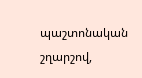պաշտոնական շղարշով,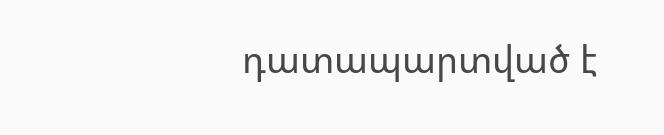դատապարտված է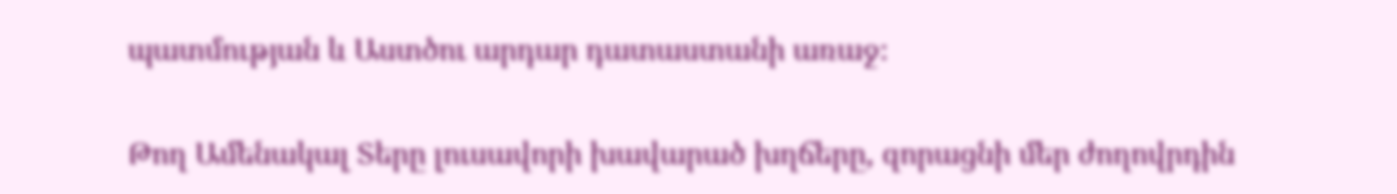պատմության և Աստծու արդար դատաստանի առաջ։

Թող Ամենակալ Տերը լուսավորի խավարած խղճերը, զորացնի մեր ժողովրդին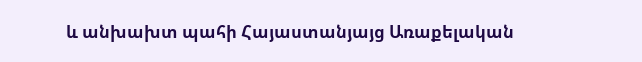և անխախտ պահի Հայաստանյայց Առաքելական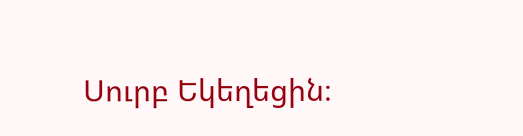Սուրբ Եկեղեցին։